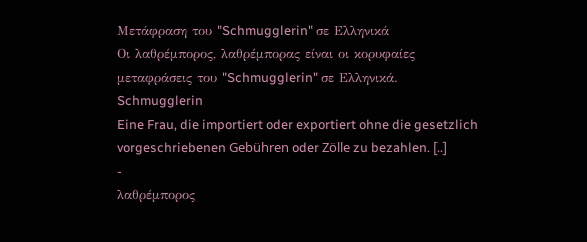Μετάφραση του "Schmugglerin" σε Ελληνικά
Οι λαθρέμπορος, λαθρέμπορας είναι οι κορυφαίες μεταφράσεις του "Schmugglerin" σε Ελληνικά.
Schmugglerin
Eine Frau, die importiert oder exportiert ohne die gesetzlich vorgeschriebenen Gebühren oder Zölle zu bezahlen. [..]
-
λαθρέμπορος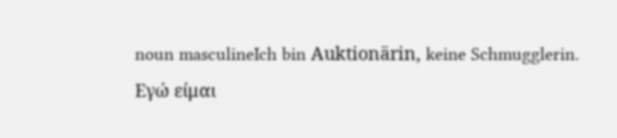noun masculineIch bin Auktionärin, keine Schmugglerin.
Εγώ είμαι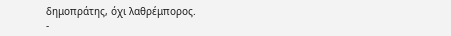δημοπράτης, όχι λαθρέμπορος.
-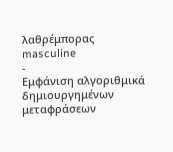λαθρέμπορας
masculine
-
Εμφάνιση αλγοριθμικά δημιουργημένων μεταφράσεων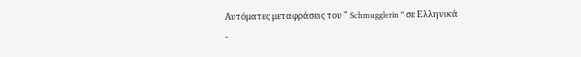Αυτόματες μεταφράσεις του " Schmugglerin " σε Ελληνικά
-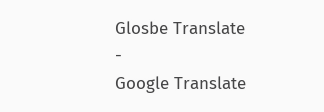Glosbe Translate
-
Google Translate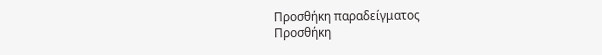Προσθήκη παραδείγματος
Προσθήκη